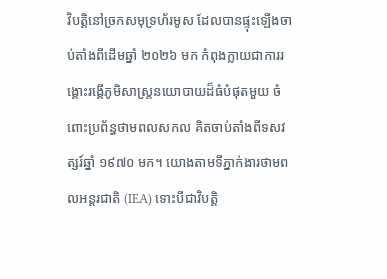វិបត្តិនៅច្រកសមុទ្រហ័រមូស ដែលបានផ្ទុះឡើងចាប់តាំងពីដើមឆ្នាំ ២០២៦ មក កំពុងក្លាយជាការរង្គោះរង្គើភូមិសាស្ត្រនយោបាយដ៏ធំបំផុតមួយ ចំពោះប្រព័ន្ធថាមពលសកល គិតចាប់តាំងពីទសវត្សរ៍ឆ្នាំ ១៩៧០ មក។ យោងតាមទីភ្នាក់ងារថាមពលអន្តរជាតិ (IEA) ទោះបីជាវិបត្តិ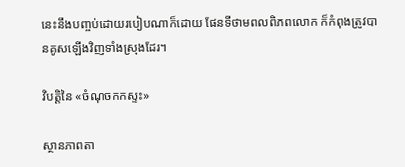នេះនឹងបញ្ចប់ដោយរបៀបណាក៏ដោយ ផែនទីថាមពលពិភពលោក ក៏កំពុងត្រូវបានគូសឡើងវិញទាំងស្រុងដែរ។

វិបត្តិនៃ «ចំណុចកកស្ទះ»

ស្ថានភាពតា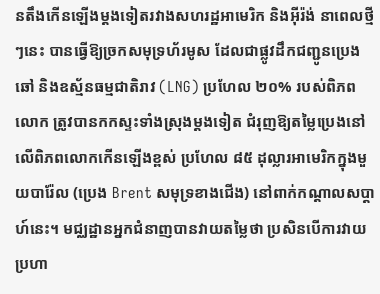នតឹងកើនឡើងម្តងទៀតរវាងសហរដ្ឋអាមេរិក និងអ៊ីរ៉ង់ នាពេលថ្មីៗនេះ បានធ្វើឱ្យច្រកសមុទ្រហ័រមូស ដែលជាផ្លូវដឹកជញ្ជូនប្រេងឆៅ និងឧស្ម័នធម្មជាតិរាវ (LNG) ប្រហែល ២០% របស់ពិភពលោក ត្រូវបានកកស្ទះទាំងស្រុងម្តងទៀត ជំរុញឱ្យតម្លៃប្រេងនៅលើពិភពលោកកើនឡើងខ្ពស់ ប្រហែល ៨៥ ដុល្លារអាមេរិកក្នុងមួយបារ៉ែល (ប្រេង Brent សមុទ្រខាងជើង) នៅពាក់កណ្តាលសប្តាហ៍នេះ។ មជ្ឈដ្ឋានអ្នកជំនាញបានវាយតម្លៃថា ប្រសិនបើការវាយប្រហា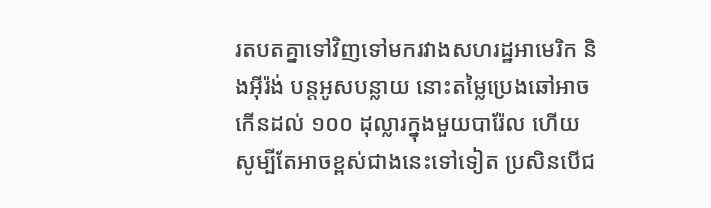រតបតគ្នាទៅវិញទៅមករវាងសហរដ្ឋអាមេរិក និងអ៊ីរ៉ង់ បន្តអូសបន្លាយ នោះតម្លៃប្រេងឆៅអាចកើនដល់ ១០០ ដុល្លារក្នុងមួយបារ៉ែល ហើយសូម្បីតែអាចខ្ពស់ជាងនេះទៅទៀត ប្រសិនបើជ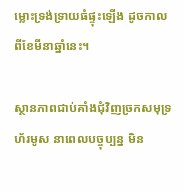ម្លោះទ្រង់ទ្រាយធំផ្ទុះឡើង ដូចកាលពីខែមីនាឆ្នាំនេះ។

ស្ថានភាពជាប់គាំងជុំវិញច្រកសមុទ្រហ័រមូស នាពេលបច្ចុប្បន្ន មិន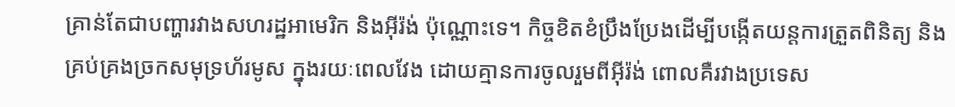គ្រាន់តែជាបញ្ហារវាងសហរដ្ឋអាមេរិក និងអ៊ីរ៉ង់ ប៉ុណ្ណោះទេ។ កិច្ចខិតខំប្រឹងប្រែងដើម្បីបង្កើតយន្តការត្រួតពិនិត្យ និងគ្រប់គ្រងច្រកសមុទ្រហ័រមូស ក្នុងរយៈពេលវែង ដោយគ្មានការចូលរួមពីអ៊ីរ៉ង់ ពោលគឺរវាងប្រទេស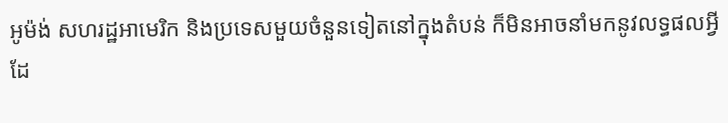អូម៉ង់ សហរដ្ឋអាមេរិក និងប្រទេសមួយចំនួនទៀតនៅក្នុងតំបន់ ក៏មិនអាចនាំមកនូវលទ្ធផលអ្វីដែ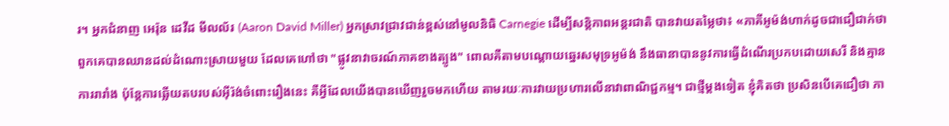រ។ អ្នកជំនាញ អេរ៉ុន ដេវីដ មីលល័រ (Aaron David Miller) អ្នកស្រាវជ្រាវជាន់ខ្ពស់នៅមូលនិធិ Carnegie ដើម្បីសន្តិភាពអន្តរជាតិ បានវាយតម្លៃថា៖ «ភាគីអូម៉ង់ហាក់ដូចជាជឿជាក់ថា ពួកគេបានឈានដល់ដំណោះស្រាយមួយ ដែលគេហៅថា "ផ្លូវនាវាចរណ៍ភាគខាងត្បូង" ពោលគឺតាមបណ្តោយឆ្នេរសមុទ្រអូម៉ង់ នឹងធានាបាននូវការធ្វើដំណើរប្រកបដោយសេរី និងគ្មានការរារាំង ប៉ុន្តែការឆ្លើយតបរបស់អ៊ីរ៉ង់ចំពោះរឿងនេះ គឺអ្វីដែលយើងបានឃើញរួចមកហើយ តាមរយៈការវាយប្រហារលើនាវាពាណិជ្ជកម្ម។ ជាថ្មីម្តងទៀត ខ្ញុំគិតថា ប្រសិនបើគេជឿថា ភា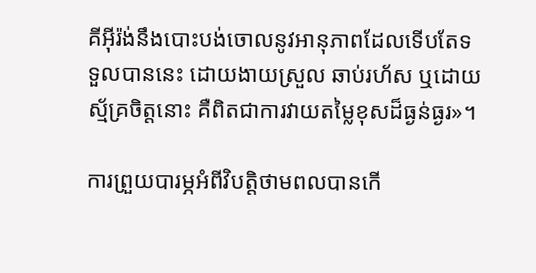គីអ៊ីរ៉ង់នឹងបោះបង់ចោលនូវអានុភាពដែលទើបតែទទួលបាននេះ ដោយងាយស្រួល ឆាប់រហ័ស ឬដោយស្ម័គ្រចិត្តនោះ គឺពិតជាការវាយតម្លៃខុសដ៏ធ្ងន់ធ្ងរ»។

ការព្រួយបារម្ភអំពីវិបត្តិថាមពលបានកើ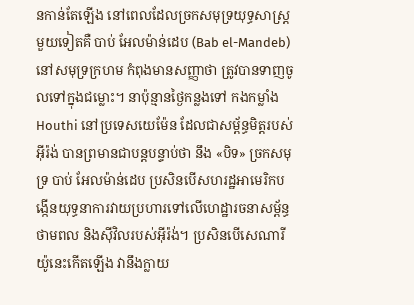នកាន់តែឡើង នៅពេលដែលច្រកសមុទ្រយុទ្ធសាស្ត្រមួយទៀតគឺ បាប់ អែលម៉ាន់ដេប (Bab el-Mandeb) នៅសមុទ្រក្រហម កំពុងមានសញ្ញាថា ត្រូវបានទាញចូលទៅក្នុងជម្លោះ។ នាប៉ុន្មានថ្ងៃកន្លងទៅ កងកម្លាំង Houthi នៅប្រទេសយេម៉ែន ដែលជាសម្ព័ន្ធមិត្តរបស់អ៊ីរ៉ង់ បានព្រមានជាបន្តបន្ទាប់ថា នឹង «បិទ» ច្រកសមុទ្រ បាប់ អែលម៉ាន់ដេប ប្រសិនបើសហរដ្ឋអាមេរិកបង្កើនយុទ្ធនាការវាយប្រហារទៅលើហេដ្ឋារចនាសម្ព័ន្ធថាមពល និងស៊ីវិលរបស់អ៊ីរ៉ង់។ ប្រសិនបើសេណារីយ៉ូនេះកើតឡើង វានឹងក្លាយ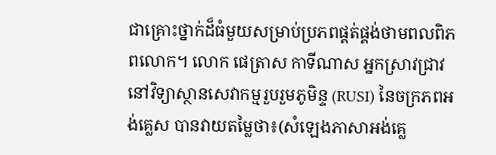ជាគ្រោះថ្នាក់ដ៏ធំមួយសម្រាប់ប្រភពផ្គត់ផ្គង់ថាមពលពិភពលោក។ លោក ផេត្រាស កាទីណាស អ្នកស្រាវជ្រាវនៅវិទ្យាស្ថានសេវាកម្មរួបរួមភូមិន្ទ (RUSI) នៃចក្រភពអង់គ្លេស បានវាយតម្លៃថា៖(សំឡេងភាសាអង់គ្លេ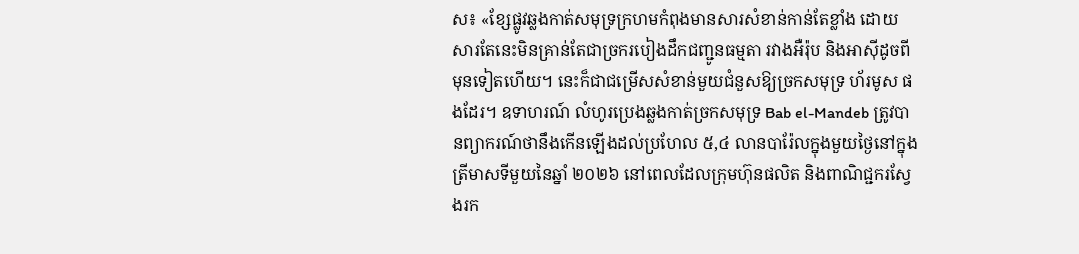ស៖ «ខ្សែផ្លូវឆ្លងកាត់សមុទ្រក្រហមកំពុងមានសារសំខាន់កាន់តែខ្លាំង ដោយសារតែនេះមិនគ្រាន់តែជាច្រករបៀងដឹកជញ្ជូនធម្មតា រវាងអឺរ៉ុប និងអាស៊ីដូចពីមុនទៀតហើយ។ នេះក៏ជាជម្រើសសំខាន់មួយជំនួសឱ្យច្រកសមុទ្រ ហ័រមូស ផងដែរ។ ឧទាហរណ៍ លំហូរប្រេងឆ្លងកាត់ច្រកសមុទ្រ Bab el-Mandeb ត្រូវបានព្យាករណ៍ថានឹងកើនឡើងដល់ប្រហែល ៥,៤ លានបារ៉ែលក្នុងមួយថ្ងៃនៅក្នុងត្រីមាសទីមួយនៃឆ្នាំ ២០២៦ នៅពេលដែលក្រុមហ៊ុនផលិត និងពាណិជ្ជករស្វែងរក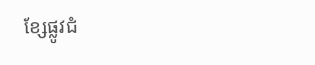ខ្សែផ្លូវជំ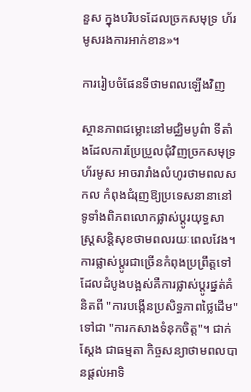នួស ក្នុងបរិបទដែលច្រកសមុទ្រ ហ័រមូសរងការអាក់ខាន»។

ការរៀបចំផែនទីថាមពលឡើងវិញ

ស្ថានភាពជម្លោះនៅមជ្ឈិមបូព៌ា ទីតាំងដែលការប្រែប្រួលជុំវិញច្រកសមុទ្រ ហ័រមូស អាចរារាំងលំហូរថាមពលសកល កំពុងជំរុញឱ្យប្រទេសនានានៅទូទាំងពិភពលោកផ្លាស់ប្តូរយុទ្ធសាស្ត្រសន្តិសុខថាមពលរយៈពេលវែង។ ការផ្លាស់ប្តូរជាច្រើនកំពុងប្រព្រឹត្តទៅ ដែលដំបូងបង្អស់គឺការផ្លាស់ប្តូរផ្នត់គំនិតពី "ការបង្កើនប្រសិទ្ធភាពថ្លៃដើម" ទៅជា "ការកសាងទំនុកចិត្ត"។ ជាក់ស្តែង ជាធម្មតា កិច្ចសន្យាថាមពលបានផ្តល់អាទិ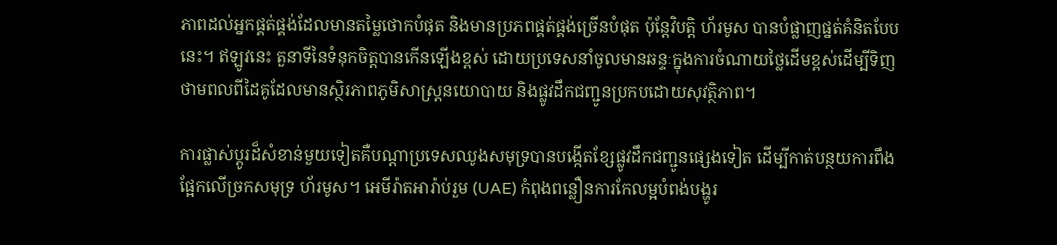ភាពដល់អ្នកផ្គត់ផ្គង់ដែលមានតម្លៃថោកបំផុត និងមានប្រភពផ្គត់ផ្គង់ច្រើនបំផុត ប៉ុន្តែវិបត្តិ ហ័រមូស បានបំផ្លាញផ្នត់គំនិតបែបនេះ។ ឥឡូវនេះ តួនាទីនៃទំនុកចិត្តបានកើនឡើងខ្ពស់ ដោយប្រទេសនាំចូលមានឆន្ទៈក្នុងការចំណាយថ្លៃដើមខ្ពស់ដើម្បីទិញថាមពលពីដៃគូដែលមានស្ថិរភាពភូមិសាស្ត្រនយោបាយ និងផ្លូវដឹកជញ្ជូនប្រកបដោយសុវត្ថិភាព។

ការផ្លាស់ប្តូរដ៏សំខាន់មួយទៀតគឺបណ្តាប្រទេសឈូងសមុទ្របានបង្កើតខ្សែផ្លូវដឹកជញ្ជូនផ្សេងទៀត ដើម្បីកាត់បន្ថយការពឹងផ្អែកលើច្រកសមុទ្រ ហ័រមូស។ អេមីរ៉ាតអារ៉ាប់រួម (UAE) កំពុងពន្លឿនការកែលម្អបំពង់បង្ហូរ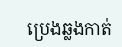ប្រេងឆ្លងកាត់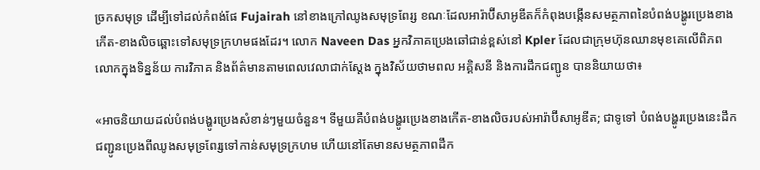ច្រកសមុទ្រ ដើម្បីទៅដល់កំពង់ផែ Fujairah នៅខាងក្រៅឈូងសមុទ្រពែរ្ស ខណៈដែលអារ៉ាប៊ីសាអូឌីតក៏កំពុងបង្កើនសមត្ថភាពនៃបំពង់បង្ហូរប្រេងខាងកើត-ខាងលិចឆ្ពោះទៅសមុទ្រក្រហមផងដែរ។ លោក Naveen Das អ្នកវិភាគប្រេងឆៅជាន់ខ្ពស់នៅ Kpler ដែលជាក្រុមហ៊ុនឈានមុខគេលើពិភពលោកក្នុងទិន្នន័យ ការវិភាគ និងព័ត៌មានតាមពេលវេលាជាក់ស្តែង ក្នុងវិស័យថាមពល អគ្គិសនី និងការដឹកជញ្ជូន បាននិយាយថា៖

«អាចនិយាយដល់បំពង់បង្ហូរប្រេងសំខាន់ៗមួយចំនួន។ ទីមួយគឺបំពង់បង្ហូរប្រេងខាងកើត-ខាងលិចរបស់អារ៉ាប៊ីសាអូឌីត; ជាទូទៅ បំពង់បង្ហូរប្រេងនេះដឹកជញ្ជូនប្រេងពីឈូងសមុទ្រពែរ្សទៅកាន់សមុទ្រក្រហម ហើយនៅតែមានសមត្ថភាពដឹក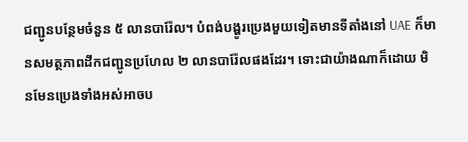ជញ្ជូនបន្ថែមចំនួន ៥ លានបារ៉ែល។ បំពង់បង្ហូរប្រេងមួយទៀតមានទីតាំងនៅ UAE ក៏មានសមត្ថភាពដឹកជញ្ជូនប្រហែល ២ លានបារ៉ែលផងដែរ។ ទោះជាយ៉ាងណាក៏ដោយ មិនមែនប្រេងទាំងអស់អាចប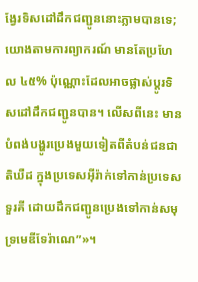ង្វែរទិសដៅដឹកជញ្ជូននោះភ្លាមបានទេ; យោងតាមការព្យាករណ៍ មានតែប្រហែល ៤៥% ប៉ុណ្ណោះដែលអាចផ្លាស់ប្តូរទិសដៅដឹកជញ្ជូនបាន។ លើសពីនេះ មានបំពង់បង្ហូរប្រេងមួយទៀតពីតំបន់ជនជាតិឃឺដ ក្នុងប្រទេសអ៊ីរ៉ាក់ទៅកាន់ប្រទេសទួរគី ដោយដឹកជញ្ជូនប្រេងទៅកាន់សមុទ្រមេឌីទែរ៉ាណេ”»។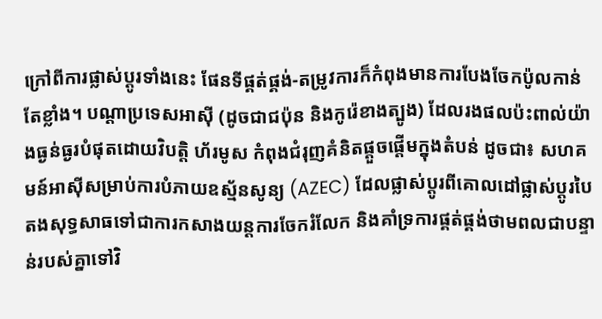ក្រៅពីការផ្លាស់ប្តូរទាំងនេះ ផែនទីផ្គត់ផ្គង់-តម្រូវការក៏កំពុងមានការបែងចែកប៉ូលកាន់តែខ្លាំង។ បណ្តាប្រទេសអាស៊ី (ដូចជាជប៉ុន និងកូរ៉េខាងត្បូង) ដែលរងផលប៉ះពាល់យ៉ាងធ្ងន់ធ្ងរបំផុតដោយវិបត្តិ ហ័រមូស កំពុងជំរុញគំនិតផ្តួចផ្តើមក្នុងតំបន់ ដូចជា៖ សហគមន៍អាស៊ីសម្រាប់ការបំភាយឧស្ម័នសូន្យ (AZEC) ដែលផ្លាស់ប្តូរពីគោលដៅផ្លាស់ប្តូរបៃតងសុទ្ធសាធទៅជាការកសាងយន្តការចែករំលែក និងគាំទ្រការផ្គត់ផ្គង់ថាមពលជាបន្ទាន់របស់គ្នាទៅវិ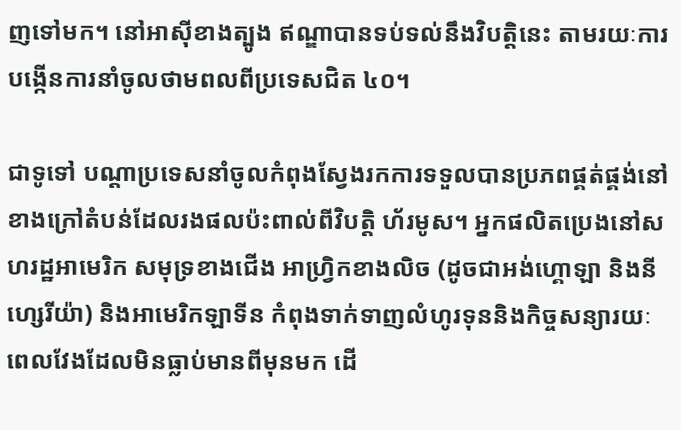ញទៅមក។ នៅអាស៊ីខាងត្បូង ឥណ្ឌាបានទប់ទល់នឹងវិបត្តិនេះ តាមរយៈការបង្កើនការនាំចូលថាមពលពីប្រទេសជិត ៤០។

ជាទូទៅ បណ្តាប្រទេសនាំចូលកំពុងស្វែងរកការទទួលបានប្រភពផ្គត់ផ្គង់នៅខាងក្រៅតំបន់ដែលរងផលប៉ះពាល់ពីវិបត្តិ ហ័រមូស។ អ្នកផលិតប្រេងនៅសហរដ្ឋអាមេរិក សមុទ្រខាងជើង អាហ្វ្រិកខាងលិច (ដូចជាអង់ហ្គោឡា និងនីហ្សេរីយ៉ា) និងអាមេរិកឡាទីន កំពុងទាក់ទាញលំហូរទុននិងកិច្ចសន្យារយៈពេលវែងដែលមិនធ្លាប់មានពីមុនមក ដើ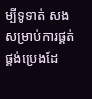ម្បីទូទាត់ សងសម្រាប់ការផ្គត់ផ្គង់ប្រេងដែ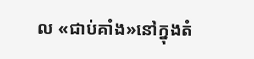ល «ជាប់គាំង»នៅក្នុងតំ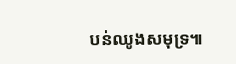បន់ឈូងសមុទ្រ៕